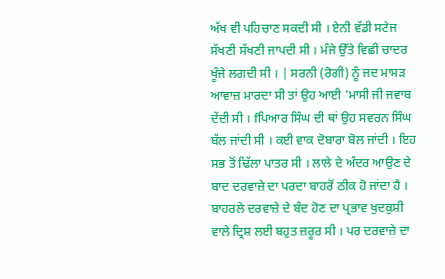ਅੱਖ ਵੀ ਪਹਿਚਾਣ ਸਕਦੀ ਸੀ । ਏਨੀ ਵੱਡੀ ਸਟੇਜ ਸੱਖਣੀ ਸੱਖਣੀ ਜਾਪਦੀ ਸੀ । ਮੰਜੇ ਉੱਤੇ ਵਿਛੀ ਚਾਦਰ ਖੂੰਜੇ ਲਗਦੀ ਸੀ । | ਸਰਨੀ (ਰੋਗੀ) ਨੂੰ ਜਦ ਮਾਸੜ ਆਵਾਜ਼ ਮਾਰਦਾ ਸੀ ਤਾਂ ਉਹ ਆਈ 'ਮਾਸੀ ਜੀ ਜਵਾਬ ਦੇਂਦੀ ਸੀ । fਪਿਆਰ ਸਿੰਘ ਦੀ ਥਾਂ ਉਹ ਸਵਰਨ ਸਿੰਘ ਬੱਲ ਜਾਂਦੀ ਸੀ । ਕਈ ਵਾਕ ਦੋਬਾਰਾ ਬੋਲ ਜਾਂਦੀ । ਇਹ ਸਭ ਤੋਂ ਢਿੱਲਾ ਪਾਤਰ ਸੀ । ਲਾਲੇ ਦੇ ਅੰਦਰ ਆਉਣ ਦੇ ਬਾਦ ਦਰਵਾਜ਼ੇ ਦਾ ਪਰਦਾ ਬਾਹਰੋਂ ਠੀਕ ਹੋ ਜਾਂਦਾ ਹੈ । ਬਾਹਰਲੇ ਦਰਵਾਜ਼ੇ ਦੇ ਬੰਦ ਹੋਣ ਦਾ ਪ੍ਰਭਾਵ ਖੁਦਕੁਸ਼ੀ ਵਾਲੇ ਦ੍ਰਿਸ਼ ਲਈ ਬਹੁਤ ਜ਼ਰੂਰ ਸੀ । ਪਰ ਦਰਵਾਜ਼ੇ ਦਾ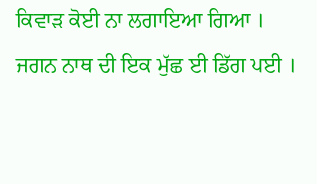ਕਿਵਾੜ ਕੋਈ ਨਾ ਲਗਾਇਆ ਗਿਆ । ਜਗਨ ਨਾਥ ਦੀ ਇਕ ਮੁੱਛ ਈ ਡਿੱਗ ਪਈ ।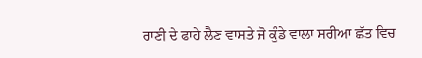ਰਾਣੀ ਦੇ ਫਾਹੇ ਲੈਣ ਵਾਸਤੇ ਜੋ ਕੁੰਡੇ ਵਾਲਾ ਸਰੀਆ ਛੱਤ ਵਿਚ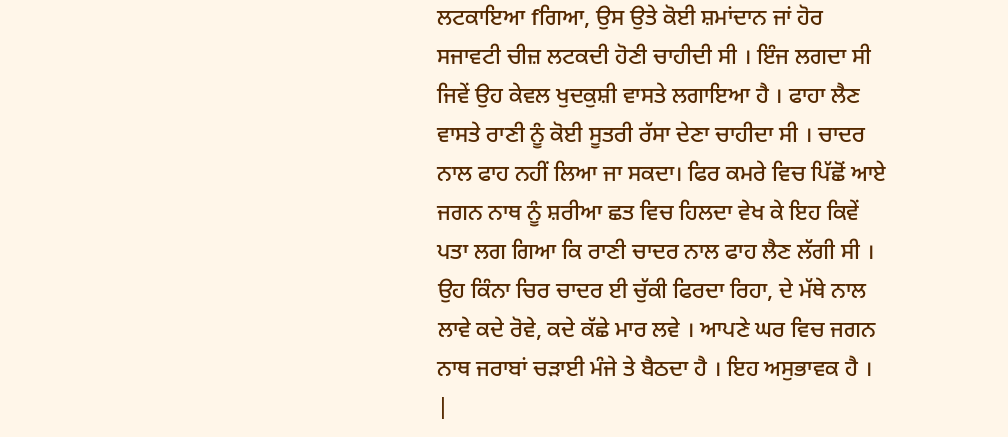ਲਟਕਾਇਆ fਗਿਆ, ਉਸ ਉਤੇ ਕੋਈ ਸ਼ਮਾਂਦਾਨ ਜਾਂ ਹੋਰ ਸਜਾਵਟੀ ਚੀਜ਼ ਲਟਕਦੀ ਹੋਣੀ ਚਾਹੀਦੀ ਸੀ । ਇੰਜ ਲਗਦਾ ਸੀ ਜਿਵੇਂ ਉਹ ਕੇਵਲ ਖੁਦਕੁਸ਼ੀ ਵਾਸਤੇ ਲਗਾਇਆ ਹੈ । ਫਾਹਾ ਲੈਣ ਵਾਸਤੇ ਰਾਣੀ ਨੂੰ ਕੋਈ ਸੂਤਰੀ ਰੱਸਾ ਦੇਣਾ ਚਾਹੀਦਾ ਸੀ । ਚਾਦਰ ਨਾਲ ਫਾਹ ਨਹੀਂ ਲਿਆ ਜਾ ਸਕਦਾ। ਫਿਰ ਕਮਰੇ ਵਿਚ ਪਿੱਛੋਂ ਆਏ ਜਗਨ ਨਾਥ ਨੂੰ ਸ਼ਰੀਆ ਛਤ ਵਿਚ ਹਿਲਦਾ ਵੇਖ ਕੇ ਇਹ ਕਿਵੇਂ ਪਤਾ ਲਗ ਗਿਆ ਕਿ ਰਾਣੀ ਚਾਦਰ ਨਾਲ ਫਾਹ ਲੈਣ ਲੱਗੀ ਸੀ । ਉਹ ਕਿੰਨਾ ਚਿਰ ਚਾਦਰ ਈ ਚੁੱਕੀ ਫਿਰਦਾ ਰਿਹਾ, ਦੇ ਮੱਥੇ ਨਾਲ ਲਾਵੇ ਕਦੇ ਰੋਵੇ, ਕਦੇ ਕੱਛੇ ਮਾਰ ਲਵੇ । ਆਪਣੇ ਘਰ ਵਿਚ ਜਗਨ ਨਾਥ ਜਰਾਬਾਂ ਚੜਾਈ ਮੰਜੇ ਤੇ ਬੈਠਦਾ ਹੈ । ਇਹ ਅਸੁਭਾਵਕ ਹੈ । |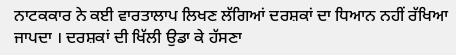ਨਾਟਕਕਾਰ ਨੇ ਕਈ ਵਾਰਤਾਲਾਪ ਲਿਖਣ ਲੱਗਿਆਂ ਦਰਸ਼ਕਾਂ ਦਾ ਧਿਆਨ ਨਹੀਂ ਰੱਖਿਆ ਜਾਪਦਾ । ਦਰਸ਼ਕਾਂ ਦੀ ਖਿੱਲੀ ਉਡਾ ਕੇ ਹੱਸਣਾ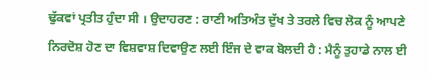ਢੁੱਕਵਾਂ ਪ੍ਰਤੀਤ ਹੁੰਦਾ ਸੀ । ਉਦਾਹਰਣ : ਰਾਣੀ ਅਤਿਅੰਤ ਦੁੱਖ ਤੇ ਤਰਲੇ ਵਿਚ ਲੋਕ ਨੂੰ ਆਪਣੇ ਨਿਰਦੋਸ਼ ਹੋਣ ਦਾ ਵਿਸ਼ਵਾਸ਼ ਦਿਵਾਉਣ ਲਈ ਇੰਜ ਦੇ ਵਾਕ ਬੋਲਦੀ ਹੈ : ਮੈਨੂੰ ਤੁਹਾਡੇ ਨਾਲ ਈ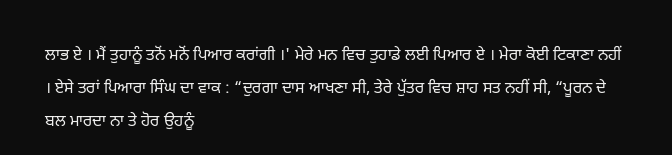ਲਾਭ ਏ । ਮੈਂ ਤੁਹਾਨੂੰ ਤਨੋਂ ਮਨੋਂ ਪਿਆਰ ਕਰਾਂਗੀ ।' ਮੇਰੇ ਮਨ ਵਿਚ ਤੁਹਾਡੇ ਲਈ ਪਿਆਰ ਏ । ਮੇਰਾ ਕੋਈ ਟਿਕਾਣਾ ਨਹੀਂ । ਏਸੇ ਤਰਾਂ ਪਿਆਰਾ ਸਿੰਘ ਦਾ ਵਾਕ : “ਦੁਰਗਾ ਦਾਸ ਆਖਣਾ ਸੀ, ਤੇਰੇ ਪੁੱਤਰ ਵਿਚ ਸ਼ਾਹ ਸਤ ਨਹੀਂ ਸੀ, “ਪੂਰਨ ਦੇ ਬਲ ਮਾਰਦਾ ਨਾ ਤੇ ਹੋਰ ਉਹਨੂੰ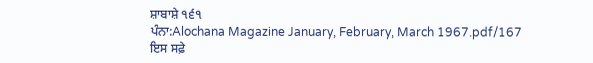ਸ਼ਾਬਾਸ਼ੇ ੧੬੧
ਪੰਨਾ:Alochana Magazine January, February, March 1967.pdf/167
ਇਸ ਸਫ਼ੇ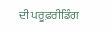ਦੀ ਪਰੂਫ਼ਰੀਡਿੰਗ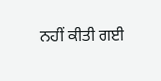ਨਹੀਂ ਕੀਤੀ ਗਈ